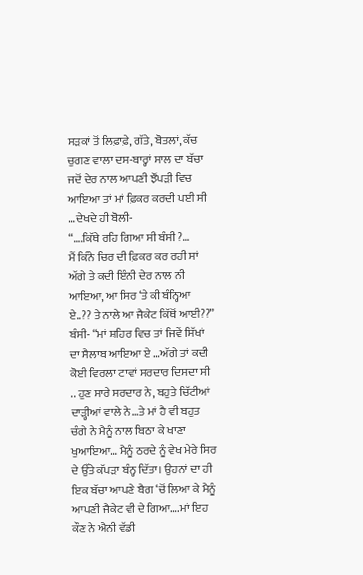ਸੜਕਾਂ ਤੋਂ ਲਿਫ਼ਾਫ਼ੇ, ਗੱਤੇ, ਬੋਤਲਾਂ, ਕੱਚ ਚੁਗਣ ਵਾਲਾ ਦਸ-ਬਾਰ੍ਹਾਂ ਸਾਲ ਦਾ ਬੱਚਾ ਜਦੋਂ ਦੇਰ ਨਾਲ ਆਪਣੀ ਝੌਂਪੜੀ ਵਿਚ ਆਇਆ ਤਾਂ ਮਾਂ ਫ਼ਿਕਰ ਕਰਦੀ ਪਈ ਸੀ …ਦੇਖਦੇ ਹੀ ਬੋਲੀ-
“….ਕਿੱਥੇ ਰਹਿ ਗਿਆ ਸੀ ਬੰਸੀ ?…
ਮੈਂ ਕਿੰਨੇ ਚਿਰ ਦੀ ਫ਼ਿਕਰ ਕਰ ਰਹੀ ਸਾਂ ਅੱਗੇ ਤੇ ਕਦੀ ਇੰਨੀ ਦੇਰ ਨਾਲ ਨੀ ਆਇਆ, ਆ ਸਿਰ ‘ਤੇ ਕੀ ਬੰਨ੍ਹਿਆ ਏ..?? ਤੇ ਨਾਲੇ ਆ ਜੈਕੇਟ ਕਿੱਥੋਂ ਆਈ??”
ਬੰਸੀ- “ਮਾਂ ਸ਼ਹਿਰ ਵਿਚ ਤਾਂ ਜਿਵੇਂ ਸਿੱਖਾਂ ਦਾ ਸੈਲਾਬ ਆਇਆ ਏ …ਅੱਗੇ ਤਾਂ ਕਦੀ ਕੋਈ ਵਿਰਲਾ ਟਾਵਾਂ ਸਰਦਾਰ ਦਿਸਦਾ ਸੀ .. ਹੁਣ ਸਾਰੇ ਸਰਦਾਰ ਨੇ, ਬਹੁਤੇ ਚਿੱਟੀਆਂ ਦਾੜ੍ਹੀਆਂ ਵਾਲੇ ਨੇ…ਤੇ ਮਾਂ ਹੈ ਵੀ ਬਹੁਤ ਚੰਗੇ ਨੇ ਮੈਨੂੰ ਨਾਲ ਬਿਠਾ ਕੇ ਖਾਣਾ ਖੁਆਇਆ… ਮੈਨੂੰ ਠਰਦੇ ਨੂੰ ਵੇਖ ਮੇਰੇ ਸਿਰ ਦੇ ਉੱਤੇ ਕੱਪੜਾ ਬੰਨ੍ਹ ਦਿੱਤਾ। ਉਹਨਾਂ ਦਾ ਹੀ ਇਕ ਬੱਚਾ ਆਪਣੇ ਬੈਗ ‘ਚੋਂ ਲਿਆ ਕੇ ਮੈਨੂੰ ਆਪਣੀ ਜੈਕੇਟ ਵੀ ਦੇ ਗਿਆ….ਮਾਂ ਇਹ ਕੌਣ ਨੇ ਐਨੀ ਵੱਡੀ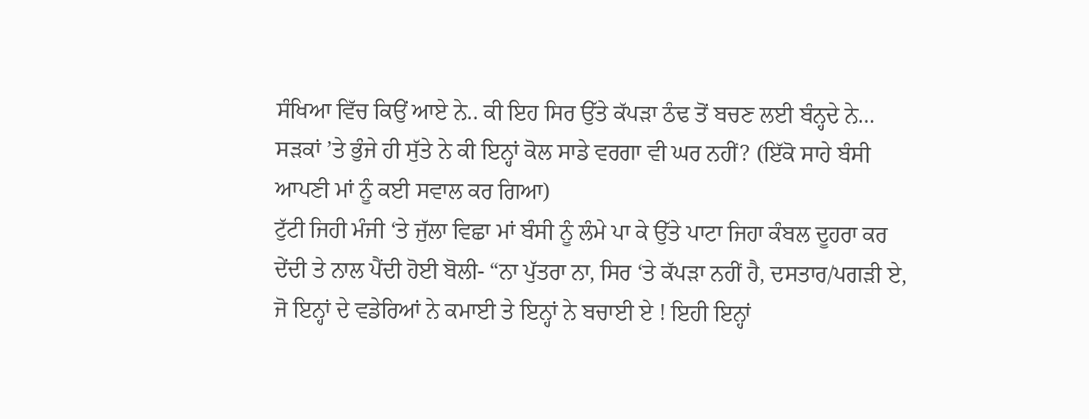ਸੰਖਿਆ ਵਿੱਚ ਕਿਉਂ ਆਏ ਨੇ.. ਕੀ ਇਹ ਸਿਰ ਉੱਤੇ ਕੱਪੜਾ ਠੰਢ ਤੋਂ ਬਚਣ ਲਈ ਬੰਨ੍ਹਦੇ ਨੇ… ਸੜਕਾਂ ’ਤੇ ਭੁੰਜੇ ਹੀ ਸੁੱਤੇ ਨੇ ਕੀ ਇਨ੍ਹਾਂ ਕੋਲ ਸਾਡੇ ਵਰਗਾ ਵੀ ਘਰ ਨਹੀਂ? (ਇੱਕੋ ਸਾਹੇ ਬੰਸੀ ਆਪਣੀ ਮਾਂ ਨੂੰ ਕਈ ਸਵਾਲ ਕਰ ਗਿਆ)
ਟੁੱਟੀ ਜਿਹੀ ਮੰਜੀ ‘ਤੇ ਜੁੱਲਾ ਵਿਛਾ ਮਾਂ ਬੰਸੀ ਨੂੰ ਲੰਮੇ ਪਾ ਕੇ ਉੱਤੇ ਪਾਟਾ ਜਿਹਾ ਕੰਬਲ ਦੂਹਰਾ ਕਰ ਦੇਂਦੀ ਤੇ ਨਾਲ ਪੈਂਦੀ ਹੋਈ ਬੋਲੀ- “ਨਾ ਪੁੱਤਰਾ ਨਾ, ਸਿਰ ‘ਤੇ ਕੱਪੜਾ ਨਹੀਂ ਹੈ, ਦਸਤਾਰ/ਪਗੜੀ ਏ, ਜੋ ਇਨ੍ਹਾਂ ਦੇ ਵਡੇਰਿਆਂ ਨੇ ਕਮਾਈ ਤੇ ਇਨ੍ਹਾਂ ਨੇ ਬਚਾਈ ਏ ! ਇਹੀ ਇਨ੍ਹਾਂ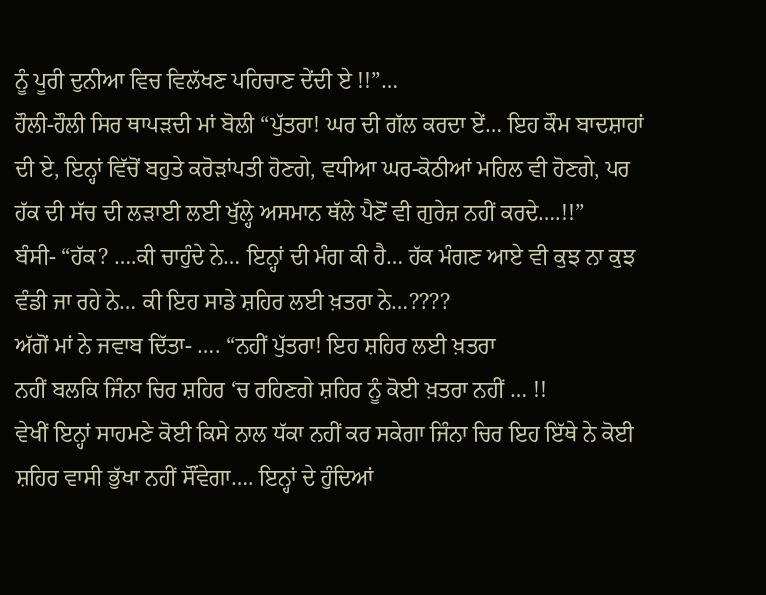ਨੂੰ ਪੂਰੀ ਦੁਨੀਆ ਵਿਚ ਵਿਲੱਖਣ ਪਹਿਚਾਣ ਦੇਂਦੀ ਏ !!”…
ਹੌਲੀ-ਹੌਲੀ ਸਿਰ ਥਾਪੜਦੀ ਮਾਂ ਬੋਲੀ “ਪੁੱਤਰਾ! ਘਰ ਦੀ ਗੱਲ ਕਰਦਾ ਏਂ… ਇਹ ਕੌਮ ਬਾਦਸ਼ਾਹਾਂ ਦੀ ਏ, ਇਨ੍ਹਾਂ ਵਿੱਚੋਂ ਬਹੁਤੇ ਕਰੋੜਾਂਪਤੀ ਹੋਣਗੇ, ਵਧੀਆ ਘਰ-ਕੋਠੀਆਂ ਮਹਿਲ ਵੀ ਹੋਣਗੇ, ਪਰ ਹੱਕ ਦੀ ਸੱਚ ਦੀ ਲੜਾਈ ਲਈ ਖੁੱਲ੍ਹੇ ਅਸਮਾਨ ਥੱਲੇ ਪੈਣੋਂ ਵੀ ਗੁਰੇਜ਼ ਨਹੀਂ ਕਰਦੇ….!!”
ਬੰਸੀ- “ਹੱਕ? ….ਕੀ ਚਾਹੁੰਦੇ ਨੇ… ਇਨ੍ਹਾਂ ਦੀ ਮੰਗ ਕੀ ਹੈ… ਹੱਕ ਮੰਗਣ ਆਏ ਵੀ ਕੁਝ ਨਾ ਕੁਝ ਵੰਡੀ ਜਾ ਰਹੇ ਨੇ… ਕੀ ਇਹ ਸਾਡੇ ਸ਼ਹਿਰ ਲਈ ਖ਼ਤਰਾ ਨੇ…????
ਅੱਗੋਂ ਮਾਂ ਨੇ ਜਵਾਬ ਦਿੱਤਾ- …. “ਨਹੀਂ ਪੁੱਤਰਾ! ਇਹ ਸ਼ਹਿਰ ਲਈ ਖ਼ਤਰਾ
ਨਹੀਂ ਬਲਕਿ ਜਿੰਨਾ ਚਿਰ ਸ਼ਹਿਰ ‘ਚ ਰਹਿਣਗੇ ਸ਼ਹਿਰ ਨੂੰ ਕੋਈ ਖ਼ਤਰਾ ਨਹੀਂ … !!
ਵੇਖੀਂ ਇਨ੍ਹਾਂ ਸਾਹਮਣੇ ਕੋਈ ਕਿਸੇ ਨਾਲ ਧੱਕਾ ਨਹੀਂ ਕਰ ਸਕੇਗਾ ਜਿੰਨਾ ਚਿਰ ਇਹ ਇੱਥੇ ਨੇ ਕੋਈ ਸ਼ਹਿਰ ਵਾਸੀ ਭੁੱਖਾ ਨਹੀਂ ਸੌਂਵੇਗਾ…. ਇਨ੍ਹਾਂ ਦੇ ਹੁੰਦਿਆਂ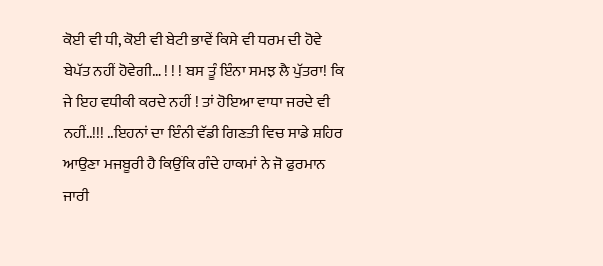ਕੋਈ ਵੀ ਧੀ, ਕੋਈ ਵੀ ਬੇਟੀ ਭਾਵੇਂ ਕਿਸੇ ਵੀ ਧਰਮ ਦੀ ਹੋਵੇ ਬੇਪੱਤ ਨਹੀਂ ਹੋਵੇਗੀ… ! ! ! ਬਸ ਤੂੰ ਇੰਨਾ ਸਮਝ ਲੈ ਪੁੱਤਰਾ! ਕਿ ਜੇ ਇਹ ਵਧੀਕੀ ਕਰਦੇ ਨਹੀਂ ! ਤਾਂ ਹੋਇਆ ਵਾਧਾ ਜਰਦੇ ਵੀ ਨਹੀਂ..!!! ..ਇਹਨਾਂ ਦਾ ਇੰਨੀ ਵੱਡੀ ਗਿਣਤੀ ਵਿਚ ਸਾਡੇ ਸ਼ਹਿਰ ਆਉਣਾ ਮਜਬੂਰੀ ਹੈ ਕਿਉਂਕਿ ਗੰਦੇ ਹਾਕਮਾਂ ਨੇ ਜੋ ਫੁਰਮਾਨ ਜਾਰੀ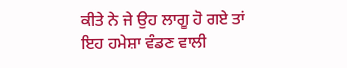ਕੀਤੇ ਨੇ ਜੇ ਉਹ ਲਾਗੂ ਹੋ ਗਏ ਤਾਂ ਇਹ ਹਮੇਸ਼ਾ ਵੰਡਣ ਵਾਲੀ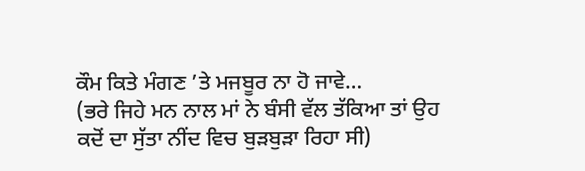ਕੌਮ ਕਿਤੇ ਮੰਗਣ ’ਤੇ ਮਜਬੂਰ ਨਾ ਹੋ ਜਾਵੇ…
(ਭਰੇ ਜਿਹੇ ਮਨ ਨਾਲ ਮਾਂ ਨੇ ਬੰਸੀ ਵੱਲ ਤੱਕਿਆ ਤਾਂ ਉਹ ਕਦੋਂ ਦਾ ਸੁੱਤਾ ਨੀਂਦ ਵਿਚ ਬੁੜਬੁੜਾ ਰਿਹਾ ਸੀ)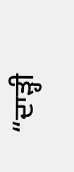“ਦਾੜ੍ਹੀ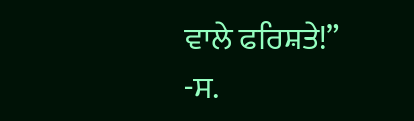ਵਾਲੇ ਫਰਿਸ਼ਤੇ!”
-ਸ.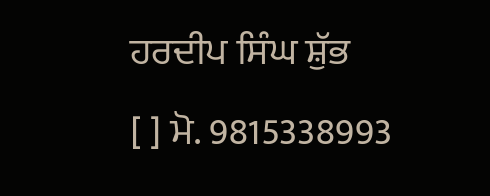ਹਰਦੀਪ ਸਿੰਘ ਸ਼ੁੱਭ
[ ] ਮੋ. 9815338993